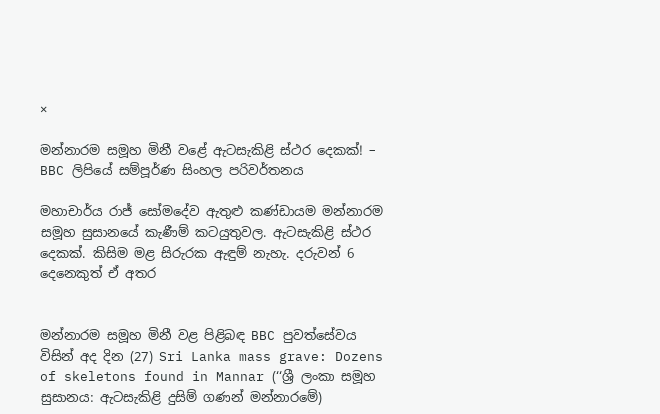×

මන්නාරම සමූහ මිනී වළේ ඇටසැකිළි ස්ථර දෙකක්! – BBC ලිපියේ සම්පූර්ණ සිංහල පරිවර්තනය

මහාචාර්ය රාජ් සෝමදේව ඇතුළු කණ්ඩායම මන්නාරම සමූහ සුසානයේ කැණීම් කටයුතුවල. ඇටසැකිළි ස්ථර දෙකක්. කිසිම මළ සිරුරක ඇඳුම් නැහැ. දරුවන් 6 දෙනෙකුත් ඒ අතර


මන්නාරම සමූහ මිනී වළ පිළිබඳ BBC පුවත්සේවය විසින් අද දින (27) Sri Lanka mass grave: Dozens of skeletons found in Mannar (‘‘ශ්‍රී ලංකා සමූහ සුසානය: ඇටසැකිළි දුසිම් ගණන් මන්නාරමේ)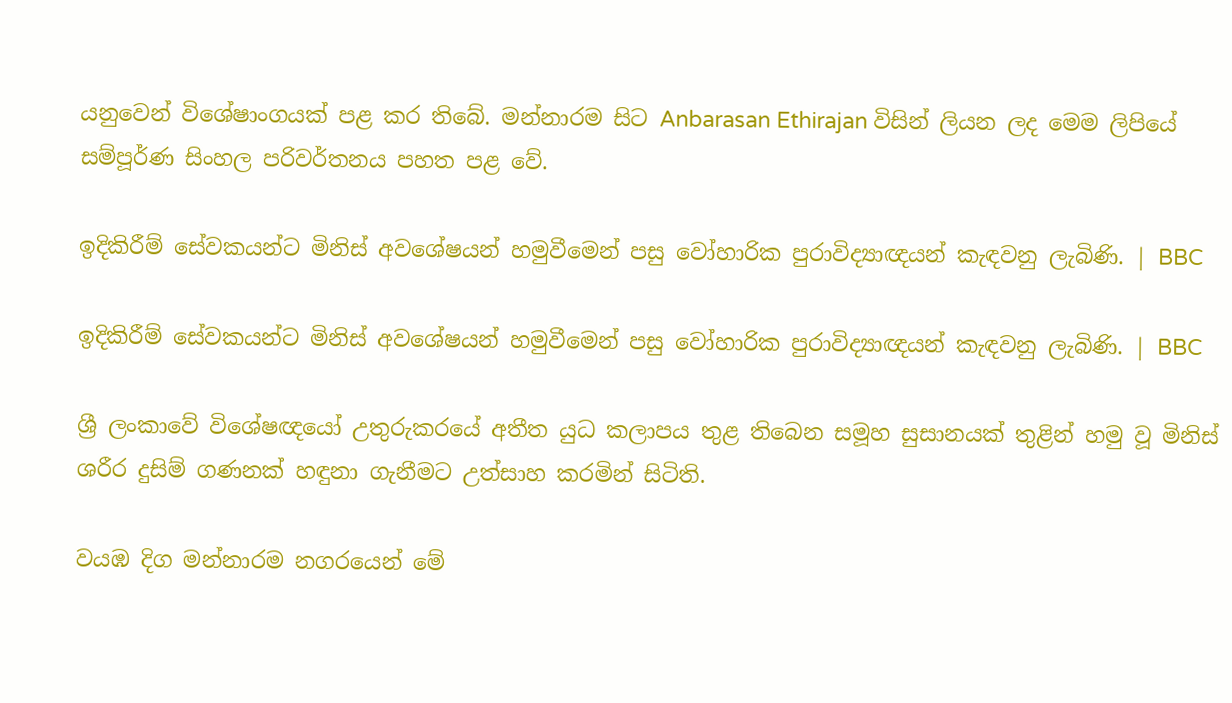යනුවෙන් විශේෂාංගයක් පළ කර තිබේ. මන්නාරම සිට Anbarasan Ethirajan විසින් ලියන ලද මෙම ලිපියේ සම්පූර්ණ සිංහල පරිවර්තනය පහත පළ වේ.

ඉදිකිරීම් සේවකයන්ට මිනිස් අවශේෂයන් හමුවීමෙන් පසු වෝහාරික පුරාවිද්‍යාඥයන් කැඳවනු ලැබිණි. | BBC

ඉදිකිරීම් සේවකයන්ට මිනිස් අවශේෂයන් හමුවීමෙන් පසු වෝහාරික පුරාවිද්‍යාඥයන් කැඳවනු ලැබිණි. | BBC

ශ්‍රී ලංකාවේ විශේෂඥයෝ උතුරුකරයේ අතීත යුධ කලාපය තුළ තිබෙන සමූහ සුසානයක් තුළින් හමු වූ මිනිස් ශරීර දුසිම් ගණනක් හඳුනා ගැනීමට උත්සාහ කරමින් සිටිති.

වයඹ දිග මන්නාරම නගරයෙන් මේ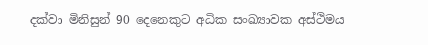දක්වා මිනිසුන් 90 දෙනෙකුට අධික සංඛ්‍යාවක අස්ථිමය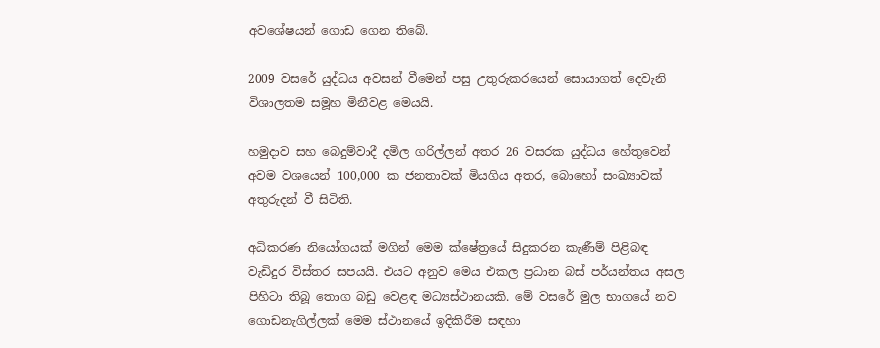අවශේෂයන් ගොඩ ගෙන තිබේ.

2009 වසරේ යුද්ධය අවසන් වීමෙන් පසු උතුරුකරයෙන් සොයාගත් දෙවැනි විශාලතම සමූහ මිනීවළ මෙයයි.

හමුදාව සහ බෙදුම්වාදී දමිල ගරිල්ලන් අතර 26 වසරක යුද්ධය හේතුවෙන් අවම වශයෙන් 100,000 ක ජනතාවක් මියගිය අතර, බොහෝ සංඛ්‍යාවක් අතුරුදන් වී සිටිති.

අධිකරණ නියෝගයක් මගින් මෙම ක්ෂේත්‍රයේ සිදුකරන කැණීම් පිළිබඳ වැඩිදුර විස්තර සපයයි. එයට අනුව මෙය එකල ප්‍රධාන බස් පර්යන්තය අසල පිහිටා තිබූ තොග බඩු වෙළඳ මධ්‍යස්ථානයකි. මේ වසරේ මුල භාගයේ නව ගොඩනැගිල්ලක් මෙම ස්ථානයේ ඉදිකිරීම සඳහා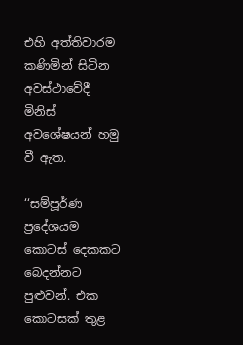එහි අත්තිවාරම කණිමින් සිටින අවස්ථාවේදී මිනිස් අවශේෂයන් හමු වී ඇත.

‘‘සම්පූර්ණ ප්‍රදේශයම කොටස් දෙකකට බෙදන්නට පුළුවන්. එක කොටසක් තුළ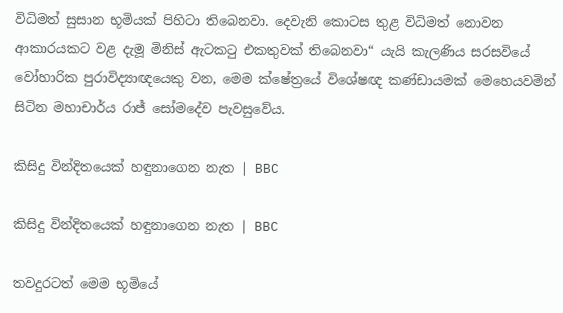විධිමත් සුසාන භූමියක් පිහිටා තිබෙනවා. දෙවැනි කොටස තුළ විධිමත් නොවන ආකාරයකට වළ දැමූ මිනිස් ඇටකටු එකතුවක් තිබෙනවා“ යැයි කැලණිය සරසවියේ වෝහාරික පුරාවිද්‍යාඥයෙකු වන, මෙම ක්ෂේත්‍රයේ විශේෂඥ කණ්ඩායමක් මෙහෙයවමින් සිටින මහාචාර්ය රාජ් සෝමදේව පැවසුවේය.

කිසිදු වින්දිතයෙක් හඳුනාගෙන නැත | BBC

කිසිදු වින්දිතයෙක් හඳුනාගෙන නැත | BBC

තවදුරටත් මෙම භූමියේ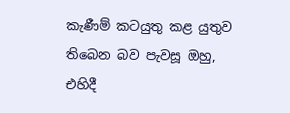කැණීම් කටයුතු කළ යුතුව තිබෙන බව පැවසූ ඔහු, එහිදී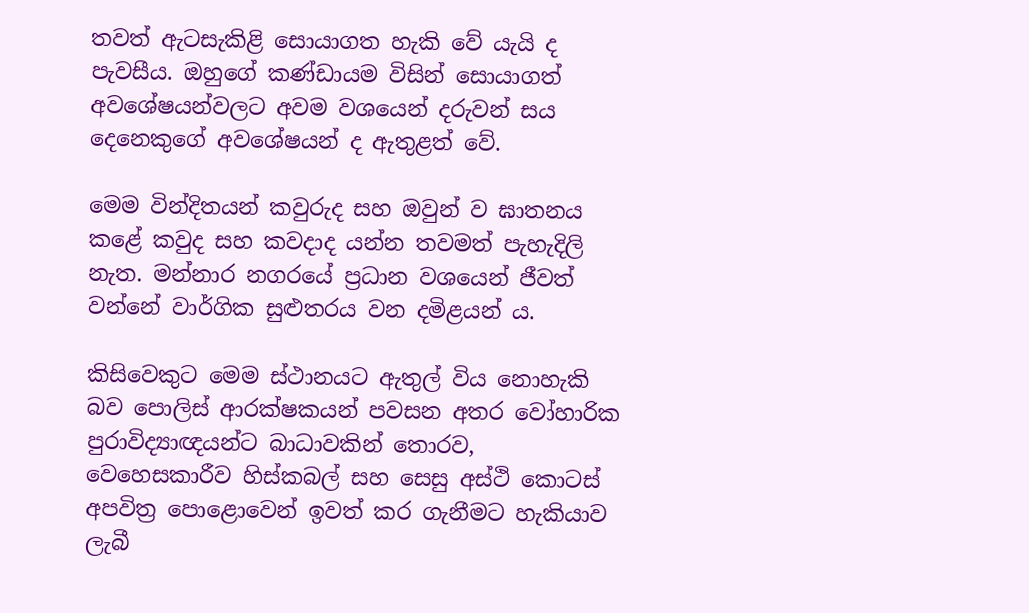තවත් ඇටසැකිළි සොයාගත හැකි වේ යැයි ද පැවසීය. ඔහුගේ කණ්ඩායම විසින් සොයාගත් අවශේෂයන්වලට අවම වශයෙන් දරුවන් සය දෙනෙකුගේ අවශේෂයන් ද ඇතුළත් වේ.

මෙම වින්දිතයන් කවුරුද සහ ඔවුන් ව ඝාතනය කළේ කවුද සහ කවදාද යන්න තවමත් පැහැදිලි නැත. මන්නාර නගරයේ ප්‍රධාන වශයෙන් ජීවත් වන්නේ වාර්ගික සුළුතරය වන දමිළයන් ය.

කිසිවෙකුට මෙම ස්ථානයට ඇතුල් විය නොහැකි බව පොලිස් ආරක්ෂකයන් පවසන අතර වෝහාරික පුරාවිද්‍යාඥයන්ට බාධාවකින් තොරව, වෙහෙසකාරීව හිස්කබල් සහ සෙසු අස්ථි කොටස් අපවිත්‍ර පොළොවෙන් ඉවත් කර ගැනීමට හැකියාව ලැබී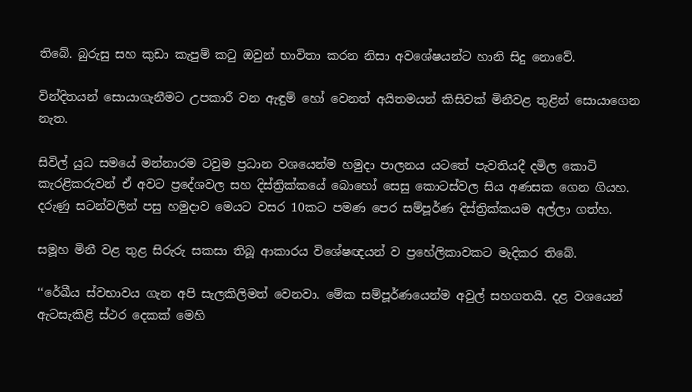තිබේ. බුරුසු සහ කුඩා කැපුම් කටු ඔවුන් භාවිතා කරන නිසා අවශේෂයන්ට හානි සිදු නොවේ.

වින්දිතයන් සොයාගැනීමට උපකාරී වන ඇඳුම් හෝ වෙනත් අයිතමයන් කිසිවක් මිනීවළ තුළින් සොයාගෙන නැත.

සිවිල් යුධ සමයේ මන්නාරම ටවුම ප්‍රධාන වශයෙන්ම හමුදා පාලනය යටතේ පැවතියදී දමිල කොටි කැරළිකරුවන් ඒ අවට ප්‍රදේශවල සහ දිස්ත්‍රික්කයේ බොහෝ සෙසු කොටස්වල සිය අණසක ගෙන ගියහ. දරුණු සටන්වලින් පසු හමුදාව මෙයට වසර 10කට පමණ පෙර සම්පූර්ණ දිස්ත්‍රික්කයම අල්ලා ගත්හ.

සමූහ මිනී වළ තුළ සිරුරු සකසා තිබූ ආකාරය විශේෂඥයන් ව ප්‍රහේලිකාවකට මැදිකර තිබේ.

‘‘රේඛීය ස්වභාවය ගැන අපි සැලකිලිමත් වෙනවා. මේක සම්පූර්ණයෙන්ම අවුල් සහගතයි. දළ වශයෙන් ඇටසැකිළි ස්ථර දෙකක් මෙහි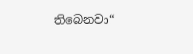තිබෙනවා“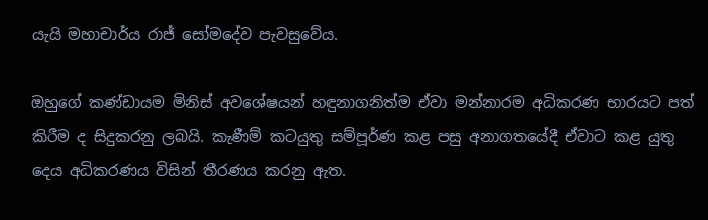යැයි මහාචාර්ය රාජ් සෝමදේව පැවසුවේය.

ඔහුගේ කණ්ඩායම මිනිස් අවශේෂයන් හඳුනාගනිත්ම ඒවා මන්නාරම අධිකරණ භාරයට පත් කිරීම ද සිදුකරනු ලබයි. කැණීම් කටයුතු සම්පූර්ණ කළ පසු අනාගතයේදී ඒවාට කළ යුතු දෙය අධිකරණය විසින් තීරණය කරනු ඇත.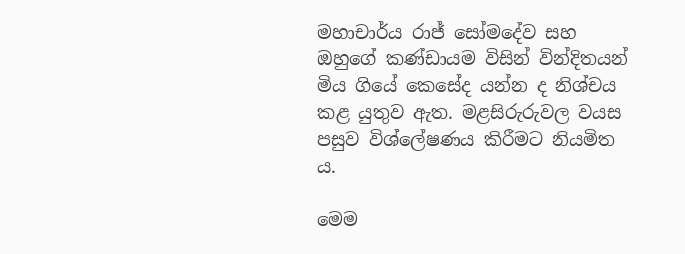මහාචාර්ය රාජ් සෝමදේව සහ ඔහුගේ කණ්ඩායම විසින් වින්දිතයන් මිය ගියේ කෙසේද යන්න ද නිශ්චය කළ යුතුව ඇත. මළසිරුරුවල වයස පසුව විශ්ලේෂණය කිරීමට නියමිත ය.

මෙම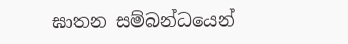ඝාතන සම්බන්ධයෙන්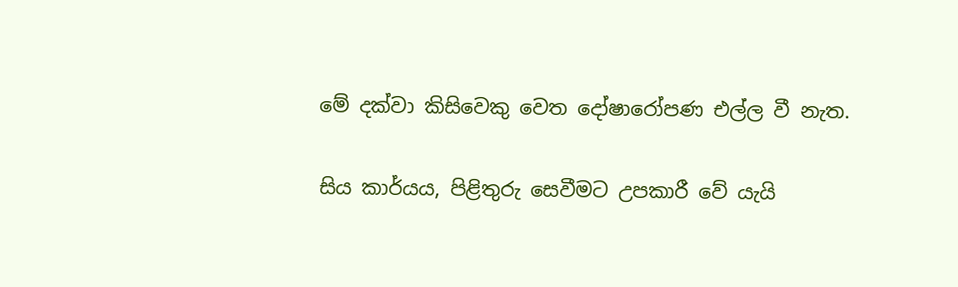මේ දක්වා කිසිවෙකු වෙත දෝෂාරෝපණ එල්ල වී නැත.

සිය කාර්යය, පිළිතුරු සෙවීමට උපකාරී වේ යැයි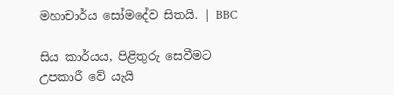මහාචාර්ය සෝමදේව සිතයි. | BBC

සිය කාර්යය, පිළිතුරු සෙවීමට උපකාරී වේ යැයි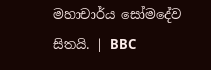මහාචාර්ය සෝමදේව සිතයි. | BBC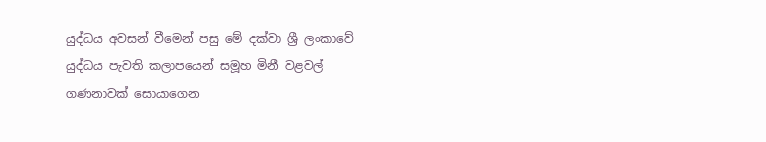යුද්ධය අවසන් වීමෙන් පසු මේ දක්වා ශ්‍රී ලංකාවේ යුද්ධය පැවති කලාපයෙන් සමූහ මිනී වළවල් ගණනාවක් සොයාගෙන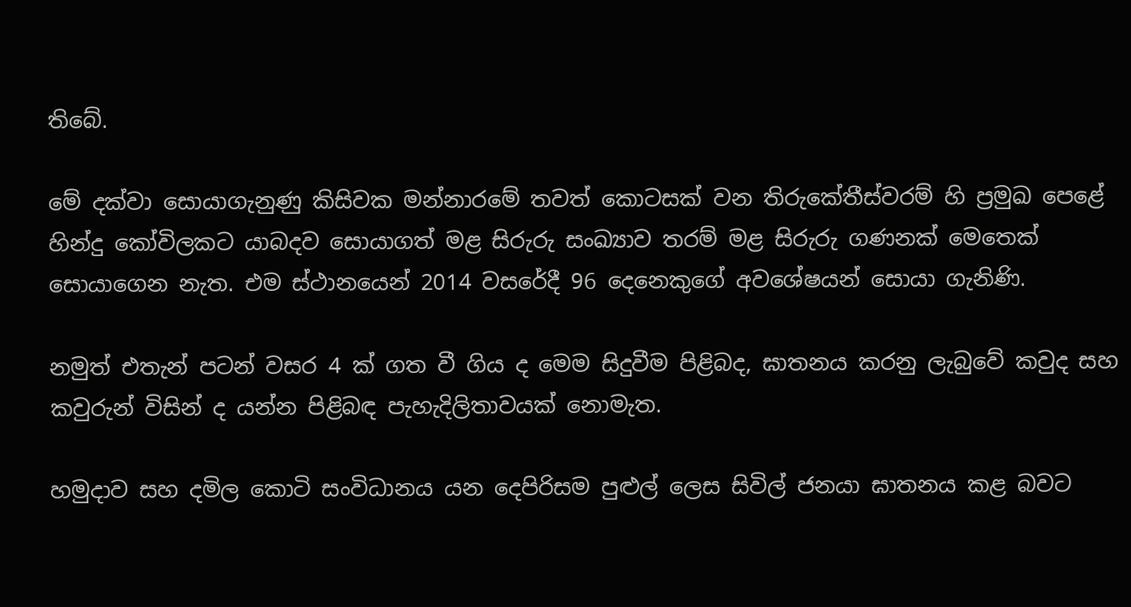තිබේ.

මේ දක්වා සොයාගැනුණු කිසිවක මන්නාරමේ තවත් කොටසක් වන තිරුකේතීස්වරම් හි ප්‍රමුඛ පෙළේ හින්දු කෝවිලකට යාබදව සොයාගත් මළ සිරුරු සංඛ්‍යාව තරම් මළ සිරුරු ගණනක් මෙතෙක් සොයාගෙන නැත. එම ස්ථානයෙන් 2014 වසරේදී 96 දෙනෙකුගේ අවශේෂයන් සොයා ගැනිණි.

නමුත් එතැන් පටන් වසර 4 ක් ගත වී ගිය ද මෙම සිදුවීම පිළිබද, ඝාතනය කරනු ලැබුවේ කවුද සහ කවුරුන් විසින් ද යන්න පිළිබඳ පැහැදිලිතාවයක් නොමැත.

හමුදාව සහ දමිල කොටි සංවිධානය යන දෙපිරිසම පුළුල් ලෙස සිවිල් ජනයා ඝාතනය කළ බවට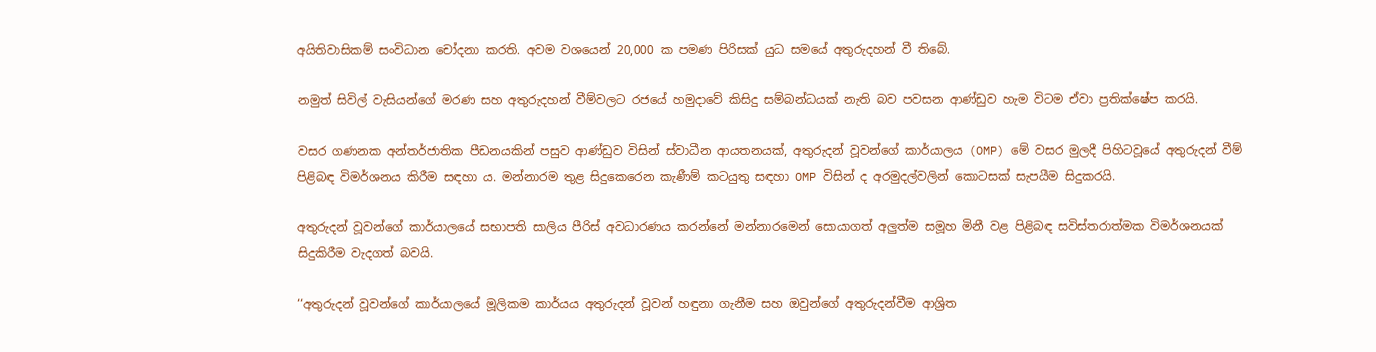අයිතිවාසිකම් සංවිධාන චෝදනා කරති. අවම වශයෙන් 20,000 ක පමණ පිරිසක් යුධ සමයේ අතුරුදහන් වී තිබේ.

නමුත් සිවිල් වැසියන්ගේ මරණ සහ අතුරුදහන් වීම්වලට රජයේ හමුදාවේ කිසිදු සම්බන්ධයක් නැති බව පවසන ආණ්ඩුව හැම විටම ඒවා ප්‍රතික්ෂේප කරයි.

වසර ගණනක අන්තර්ජාතික පීඩනයකින් පසුව ආණ්ඩුව විසින් ස්වාධීන ආයතනයක්, අතුරුදන් වූවන්ගේ කාර්යාලය (OMP) මේ වසර මුලදී පිහිටවූයේ අතුරුදන් වීම් පිළිබඳ විමර්ශනය කිරීම සඳහා ය. මන්නාරම තුළ සිදුකෙරෙන කැණීම් කටයුතු සඳහා OMP විසින් ද අරමුදල්වලින් කොටසක් සැපයීම සිදුකරයි.

අතුරුදන් වූවන්ගේ කාර්යාලයේ සභාපති සාලිය පීරිස් අවධාරණය කරන්නේ මන්නාරමෙන් සොයාගත් අලුත්ම සමූහ මිනී වළ පිළිබඳ සවිස්තරාත්මක විමර්ශනයක් සිදුකිරීම වැදගත් බවයි.

‘‘අතුරුදන් වූවන්ගේ කාර්යාලයේ මූලිකම කාර්යය අතුරුදන් වූවන් හඳුනා ගැනීම සහ ඔවුන්ගේ අතුරුදන්වීම ආශ්‍රිත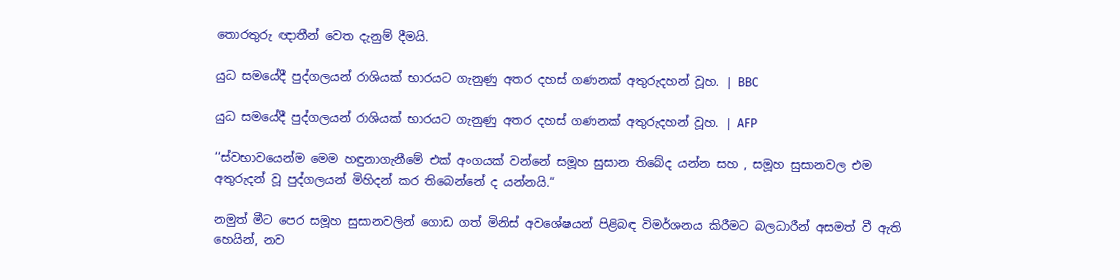තොරතුරු ඥාතීන් වෙත දැනුම් දීමයි.

යුධ සමයේදී පුද්ගලයන් රාශියක් භාරයට ගැනුණු අතර දහස් ගණනක් අතුරුදහන් වූහ. | BBC

යුධ සමයේදී පුද්ගලයන් රාශියක් භාරයට ගැනුණු අතර දහස් ගණනක් අතුරුදහන් වූහ. | AFP

‘‘ස්වභාවයෙන්ම මෙම හඳුනාගැනීමේ එක් අංගයක් වන්නේ සමූහ සුසාන තිබේද යන්න සහ , සමූහ සුසානවල එම අතුරුදන් වූ පුද්ගලයන් මිහිදන් කර තිබෙන්නේ ද යන්නයි.“

නමුත් මීට පෙර සමූහ සුසානවලින් ගොඩ ගත් මිනිස් අවශේෂයන් පිළිබඳ විමර්ශනය කිරීමට බලධාරීන් අසමත් වී ඇති හෙයින්, නව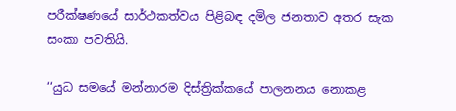පරීක්ෂණයේ සාර්ථකත්වය පිළිබඳ දමිල ජනතාව අතර සැක සංකා පවතියි.

‘‘යුධ සමයේ මන්නාරම දිස්ත්‍රික්කයේ පාලනනය නොකළ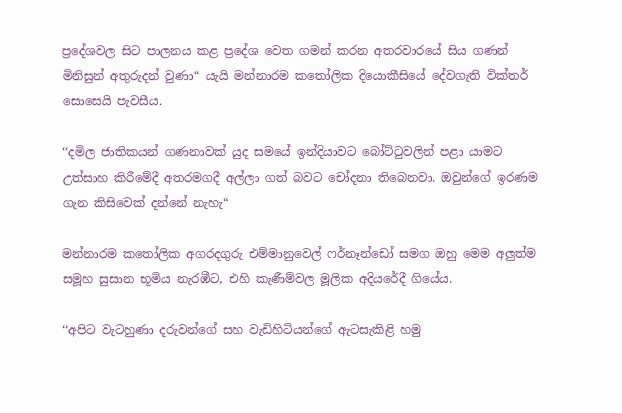ප්‍රදේශවල සිට පාලනය කළ ප්‍රදේශ වෙත ගමන් කරන අතරවාරයේ සිය ගණන් මිනිසුන් අතුරුදන් වුණා“ යැයි මන්නාරම කතෝලික දියොකීසියේ දේවගැති වික්තර් සොසෙයි පැවසීය.

‘‘දමිල ජාතිකයන් ගණනාවක් යුද සමයේ ඉන්දියාවට බෝට්ටුවලින් පළා යාමට උත්සාහ කිරීමේදී අතරමගදී අල්ලා ගත් බවට චෝදනා තිබෙනවා. ඔවුන්ගේ ඉරණම ගැන කිසිවෙක් දන්නේ නැහැ“

මන්නාරම කතෝලික අගරදගුරු එම්මානුවෙල් ෆර්නෑන්ඩෝ සමග ඔහු මෙම අලුත්ම සමූහ සුසාන භූමිය නැරඹීට, එහි කැණීම්වල මූලික අදියරේදී ගියේය.

‘‘අපිට වැටහුණා දරුවන්ගේ සහ වැඩිහිටියන්ගේ ඇටසැකිළි හමු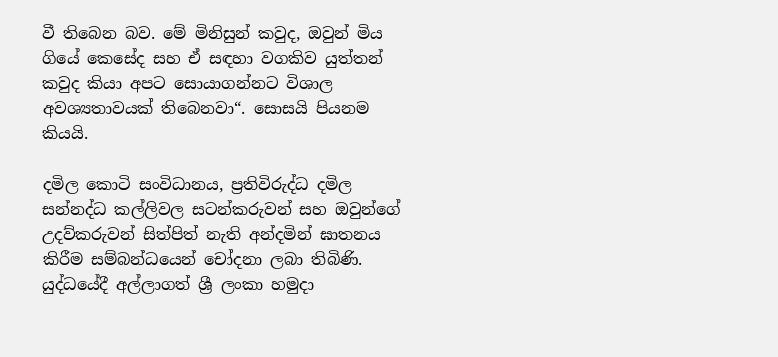වී තිබෙන බව. මේ මිනිසුන් කවුද, ඔවුන් මිය ගියේ කෙසේද සහ ඒ සඳහා වගකිව යුත්තන් කවුද කියා අපට සොයාගන්නට විශාල අවශ්‍යතාවයක් තිබෙනවා“. සොසයි පියනම කියයි.

දමිල කොටි සංවිධානය, ප්‍රතිවිරුද්ධ දමිල සන්නද්ධ කල්ලිවල සටන්කරුවන් සහ ඔවුන්ගේ උදව්කරුවන් සිත්පිත් නැති අන්දමින් ඝාතනය කිරීම සම්බන්ධයෙන් චෝදනා ලබා තිබිණි. යුද්ධයේදී අල්ලාගත් ශ්‍රී ලංකා හමුදා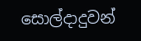සොල්දාදුවන්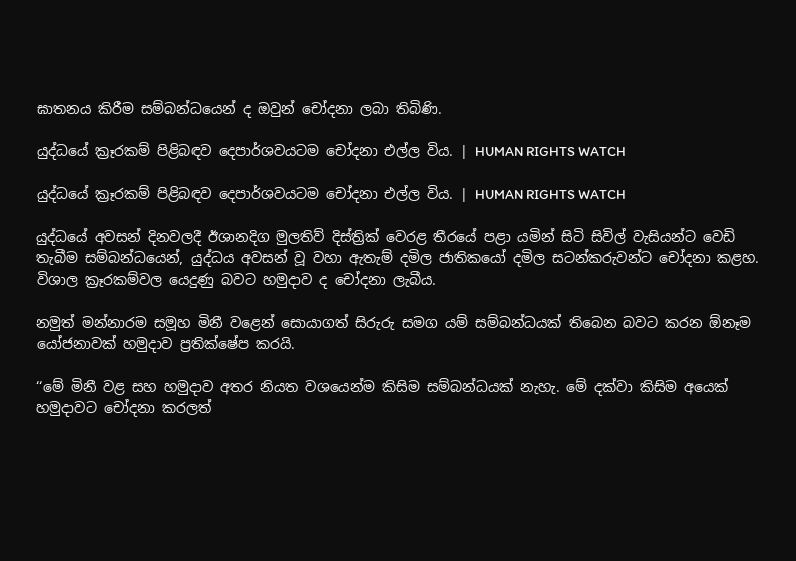ඝාතනය කිරීම සම්බන්ධයෙන් ද ඔවුන් චෝදනා ලබා තිබිණි.

යුද්ධයේ ක්‍රෑරකම් පිළිබඳව දෙපාර්ශවයටම චෝදනා එල්ල විය. | HUMAN RIGHTS WATCH

යුද්ධයේ ක්‍රෑරකම් පිළිබඳව දෙපාර්ශවයටම චෝදනා එල්ල විය. | HUMAN RIGHTS WATCH

යුද්ධයේ අවසන් දිනවලදී ඊශානදිග මුලතිව් දිස්ත්‍රික් වෙරළ තීරයේ පළා යමින් සිටි සිවිල් වැසියන්ට වෙඩි තැබීම සම්බන්ධයෙන්, යුද්ධය අවසන් වූ වහා ඇතැම් දමිල ජාතිකයෝ දමිල සටන්කරුවන්ට චෝදනා කළහ. විශාල ක්‍රෑරකම්වල යෙදුණු බවට හමුදාව ද චෝදනා ලැබීය.

නමුත් මන්නාරම සමූහ මිනී වළෙන් සොයාගත් සිරුරු සමග යම් සම්බන්ධයක් තිබෙන බවට කරන ඕනෑම යෝජනාවක් හමුදාව ප්‍රතික්ෂේප කරයි.

‘‘මේ මිනී වළ සහ හමුදාව අතර නියත වශයෙන්ම කිසිම සම්බන්ධයක් නැහැ. මේ දක්වා කිසිම අයෙක් හමුදාවට චෝදනා කරලත්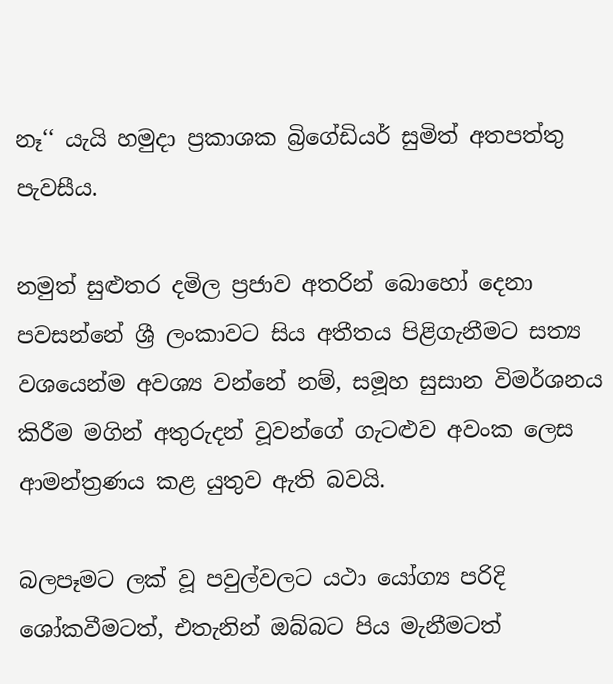නෑ‘‘ යැයි හමුදා ප්‍රකාශක බ්‍රිගේඩියර් සුමිත් අතපත්තු පැවසීය.

නමුත් සුළුතර දමිල ප්‍රජාව අතරින් බොහෝ දෙනා පවසන්නේ ශ්‍රී ලංකාවට සිය අතීතය පිළිගැනීමට සත්‍ය වශයෙන්ම අවශ්‍ය වන්නේ නම්, සමූහ සුසාන විමර්ශනය කිරීම මගින් අතුරුදන් වූවන්ගේ ගැටළුව අවංක ලෙස ආමන්ත්‍රණය කළ යුතුව ඇති බවයි.

බලපෑමට ලක් වූ පවුල්වලට යථා යෝග්‍ය පරිදි ශෝකවීමටත්, එතැනින් ඔබ්බට පිය මැනීමටත්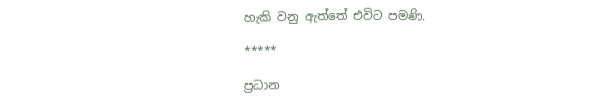හැකි වනු ඇත්තේ එවිට පමණි.

*****

ප්‍රධාන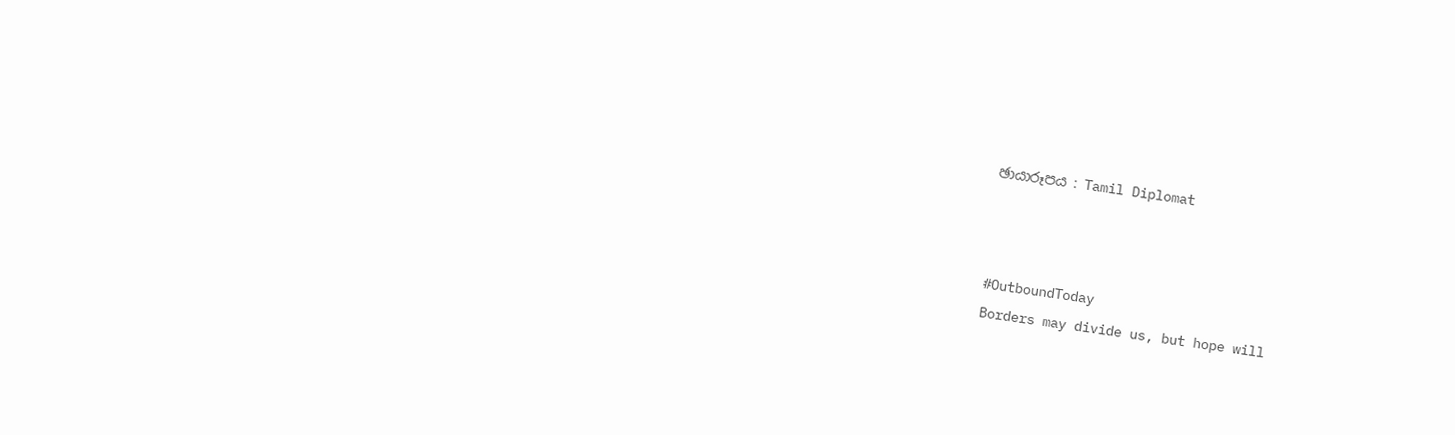ඡායාරූපය : Tamil Diplomat



#OutboundToday
Borders may divide us, but hope will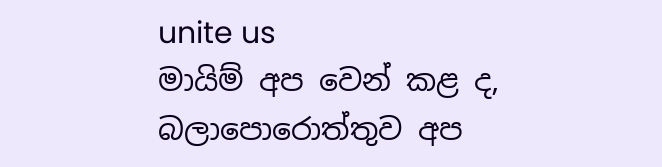unite us
මායිම් අප වෙන් කළ ද, බලාපොරොත්තුව අප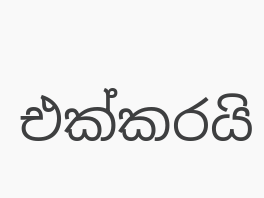එක්කරයි